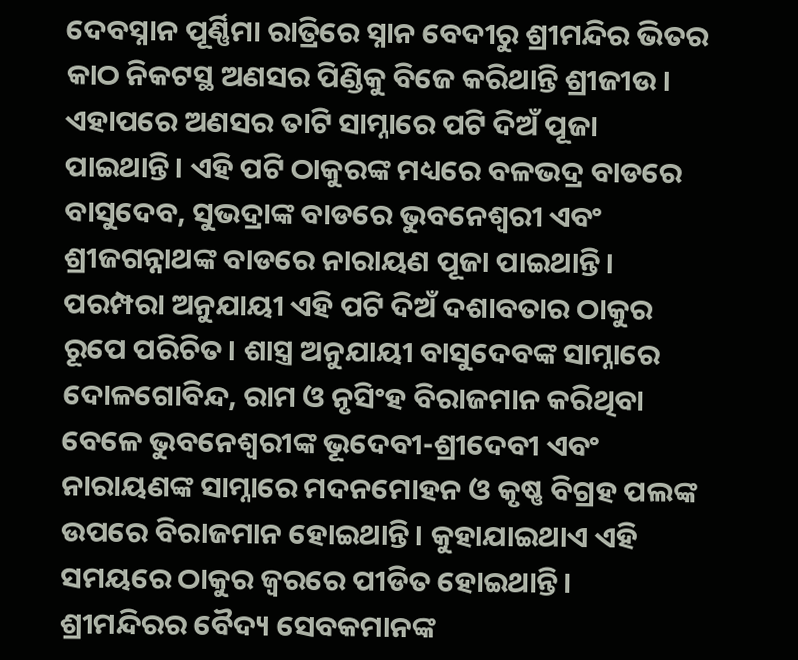ଦେବସ୍ନାନ ପୂର୍ଣ୍ଣିମା ରାତ୍ରିରେ ସ୍ନାନ ବେଦୀରୁ ଶ୍ରୀମନ୍ଦିର ଭିତର କାଠ ନିକଟସ୍ଥ ଅଣସର ପିଣ୍ଡିକୁ ବିଜେ କରିଥାନ୍ତି ଶ୍ରୀଜୀଉ। ଏହାପରେ ଅଣସର ତାଟି ସାମ୍ନାରେ ପଟି ଦିଅଁ ପୂଜା ପାଇଥାନ୍ତି। ଏହି ପଟି ଠାକୁରଙ୍କ ମଧ୍ୟରେ ବଳଭଦ୍ର ବାଡରେ ବାସୁଦେବ, ସୁଭଦ୍ରାଙ୍କ ବାଡରେ ଭୁବନେଶ୍ବରୀ ଏବଂ ଶ୍ରୀଜଗନ୍ନାଥଙ୍କ ବାଡରେ ନାରାୟଣ ପୂଜା ପାଇଥାନ୍ତି। ପରମ୍ପରା ଅନୁଯାୟୀ ଏହି ପଟି ଦିଅଁ ଦଶାବତାର ଠାକୁର ରୂପେ ପରିଚିତ। ଶାସ୍ତ୍ର ଅନୁଯାୟୀ ବାସୁଦେବଙ୍କ ସାମ୍ନାରେ ଦୋଳଗୋବିନ୍ଦ, ରାମ ଓ ନୃସିଂହ ବିରାଜମାନ କରିଥିବା ବେଳେ ଭୁବନେଶ୍ବରୀଙ୍କ ଭୂଦେବୀ-ଶ୍ରୀଦେବୀ ଏବଂ ନାରାୟଣଙ୍କ ସାମ୍ନାରେ ମଦନମୋହନ ଓ କୃଷ୍ଣ ବିଗ୍ରହ ପଲଙ୍କ ଉପରେ ବିରାଜମାନ ହୋଇଥାନ୍ତି। କୁହାଯାଇଥାଏ ଏହି ସମୟରେ ଠାକୁର ଜ୍ବରରେ ପୀଡିତ ହୋଇଥାନ୍ତି। ଶ୍ରୀମନ୍ଦିରର ବୈଦ୍ୟ ସେବକମାନଙ୍କ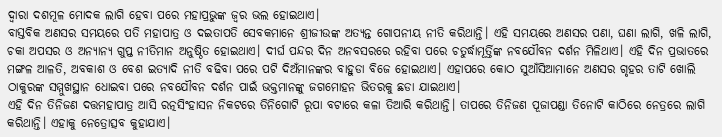ଦ୍ବାରା ଦଶମୂଳ ମୋଦକ ଲାଗି ହେବା ପରେ ମହାପ୍ରଭୁଙ୍କ ଜ୍ବର ଭଲ ହୋଇଥାଏ।
ବାସ୍ତବିକ ଅଣସର ସମୟରେ ପତି ମହାପାତ୍ର ଓ ଦଇତାପତି ସେବକମାନେ ଶ୍ରୀଜୀଉଙ୍କ ଅତ୍ୟନ୍ତ ଗୋପନୀୟ ନୀତି କରିଥାନ୍ତି। ଏହି ସମୟରେ ଅଣସର ପଣା, ଘଣା ଲାଗି, ଖଳି ଲାଗି, ଚକା ଅପସର ଓ ଅନ୍ୟାନ୍ୟ ଗୁପ୍ତ ନୀତିମାନ ଅନୁଷ୍ଠିତ ହୋଇଥାଏ। ଦୀର୍ଘ ପନ୍ଦର ଦିନ ଅନବସରରେ ରହିବା ପରେ ଚତୁର୍ଦ୍ଧାମୂର୍ତ୍ତିଙ୍କ ନବଯୌବନ ଦର୍ଶନ ମିଳିଥାଏ। ଏହି ଦିନ ପ୍ରଭାତରେ ମଙ୍ଗଳ ଆଳତି, ଅବକାଶ ଓ ବେଶ ଇତ୍ୟାଦି ନୀତି ବଢିବା ପରେ ପଟି ଦିଅଁମାନଙ୍କର ବାହୁଡା ବିଜେ ହୋଇଥାଏ। ଏହାପରେ କୋଠ ସୁଆଁସିଆମାନେ ଅଣସର ଗୃହର ତାଟି ଖୋଲି ଠାକୁରଙ୍କ ସମ୍ମୁଖସ୍ଥାନ ଧୋଇବା ପରେ ନବଯୌବନ ଦର୍ଶନ ପାଇଁ ଭକ୍ତମାନଙ୍କୁ ଜଗମୋହନ ଭିତରକୁ ଛଡା ଯାଇଥାଏ।
ଏହି ଦିନ ତିନିଜଣ ଦତ୍ତମହାପାତ୍ର ଆସି ରତ୍ନସିଂହାସନ ନିକଟରେ ତିନିଗୋଟି ରୂପା ବଟାରେ କଳା ତିଆରି କରିଥାନ୍ତି। ତାପରେ ତିନିଜଣ ପୂଜାପଣ୍ଡା ତିନୋଟି କାଠିରେ ନେତ୍ରରେ ଲାଗି କରିଥାନ୍ତି। ଏହାକୁ ନେତ୍ରୋତ୍ସବ କୁହାଯାଏ।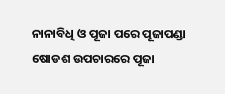ନାନାବିଧି ଓ ପୂଜା ପରେ ପୂଜାପଣ୍ଡା ଷୋଡଶ ଉପଚାରରେ ପୂଜା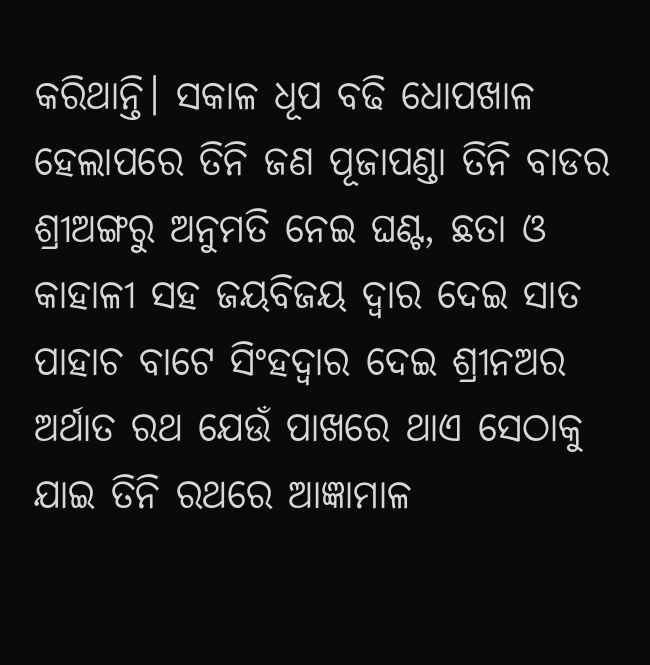କରିଥାନ୍ତି। ସକାଳ ଧୂପ ବଢି ଧୋପଖାଳ ହେଲାପରେ ତିନି ଜଣ ପୂଜାପଣ୍ଡା ତିନି ବାଡର ଶ୍ରୀଅଙ୍ଗରୁ ଅନୁମତି ନେଇ ଘଣ୍ଟ, ଛତା ଓ କାହାଳୀ ସହ ଜୟବିଜୟ ଦ୍ବାର ଦେଇ ସାତ ପାହାଚ ବାଟେ ସିଂହଦ୍ବାର ଦେଇ ଶ୍ରୀନଅର ଅର୍ଥାତ ରଥ ଯେଉଁ ପାଖରେ ଥାଏ ସେଠାକୁ ଯାଇ ତିନି ରଥରେ ଆଜ୍ଞାମାଳ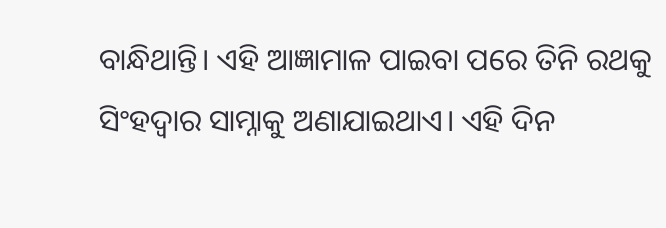ବାନ୍ଧିଥାନ୍ତି। ଏହି ଆଜ୍ଞାମାଳ ପାଇବା ପରେ ତିନି ରଥକୁ ସିଂହଦ୍ବାର ସାମ୍ନାକୁ ଅଣାଯାଇଥାଏ। ଏହି ଦିନ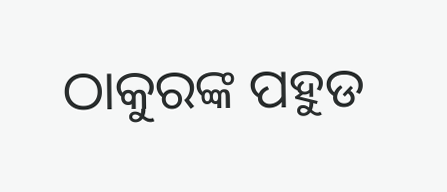ଠାକୁରଙ୍କ ପହୁଡ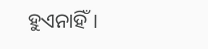ହୁଏନାହିଁ।